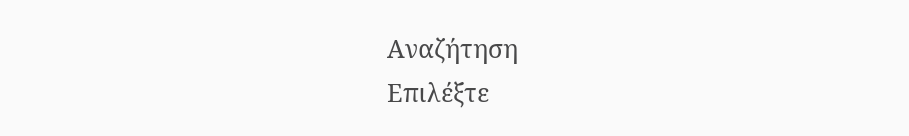Αναζήτηση
Επιλέξτε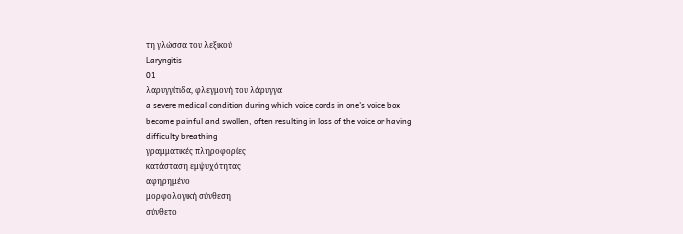τη γλώσσα του λεξικού
Laryngitis
01
λαρυγγίτιδα, φλεγμονή του λάρυγγα
a severe medical condition during which voice cords in one's voice box become painful and swollen, often resulting in loss of the voice or having difficulty breathing
γραμματικές πληροφορίες
κατάσταση εμψυχότητας
αφηρημένο
μορφολογική σύνθεση
σύνθετο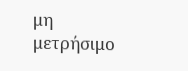μη μετρήσιμο